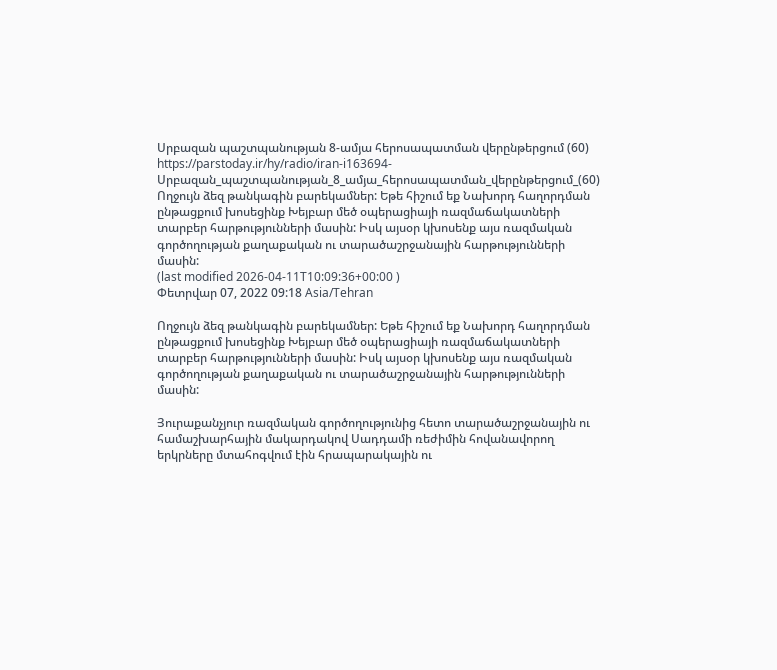Սրբազան պաշտպանության 8-ամյա հերոսապատման վերընթերցում (60)
https://parstoday.ir/hy/radio/iran-i163694-Սրբազան_պաշտպանության_8_ամյա_հերոսապատման_վերընթերցում_(60)
Ողջույն ձեզ թանկագին բարեկամներ: Եթե հիշում եք Նախորդ հաղորդման ընթացքում խոսեցինք Խեյբար մեծ օպերացիայի ռազմաճակատների տարբեր հարթությունների մասին: Իսկ այսօր կխոսենք այս ռազմական գործողության քաղաքական ու տարածաշրջանային հարթությունների մասին:
(last modified 2026-04-11T10:09:36+00:00 )
Փետրվար 07, 2022 09:18 Asia/Tehran

Ողջույն ձեզ թանկագին բարեկամներ: Եթե հիշում եք Նախորդ հաղորդման ընթացքում խոսեցինք Խեյբար մեծ օպերացիայի ռազմաճակատների տարբեր հարթությունների մասին: Իսկ այսօր կխոսենք այս ռազմական գործողության քաղաքական ու տարածաշրջանային հարթությունների մասին:

Յուրաքանչյուր ռազմական գործողությունից հետո տարածաշրջանային ու համաշխարհային մակարդակով Սադդամի ռեժիմին հովանավորող երկրները մտահոգվում էին հրապարակային ու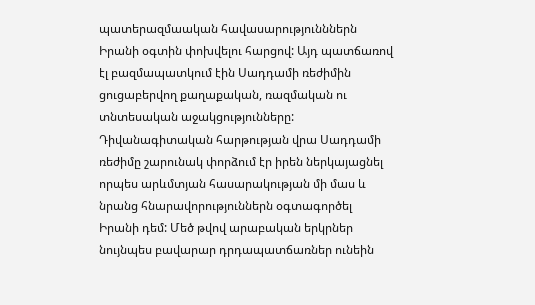պատերազմաական հավասարությունններն Իրանի օգտին փոխվելու հարցով: Այդ պատճառով  էլ բազմապատկում էին Սադդամի ռեժիմին ցուցաբերվող քաղաքական, ռազմական ու տնտեսական աջակցությունները: Դիվանագիտական հարթության վրա Սադդամի ռեժիմը շարունակ փորձում էր իրեն ներկայացնել որպես արևմտյան հասարակության մի մաս և նրանց հնարավորություններն օգտագործել Իրանի դեմ: Մեծ թվով արաբական երկրներ նույնպես բավարար դրդապատճառներ ունեին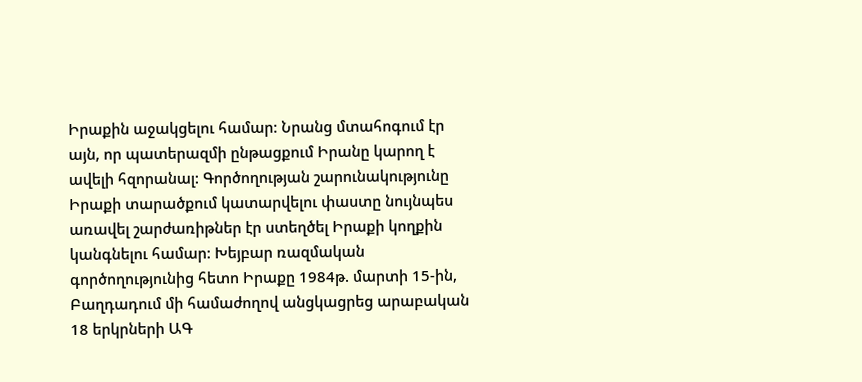Իրաքին աջակցելու համար: Նրանց մտահոգում էր այն, որ պատերազմի ընթացքում Իրանը կարող է ավելի հզորանալ: Գործողության շարունակությունը Իրաքի տարածքում կատարվելու փաստը նույնպես առավել շարժառիթներ էր ստեղծել Իրաքի կողքին կանգնելու համար: Խեյբար ռազմական գործողությունից հետո Իրաքը 1984թ. մարտի 15-ին, Բաղդադում մի համաժողով անցկացրեց արաբական 18 երկրների ԱԳ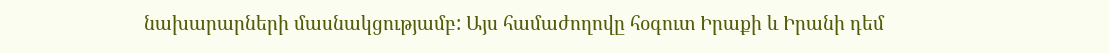նախարարների մասնակցությամբ: Այս համաժողովը հօգուտ Իրաքի և Իրանի դեմ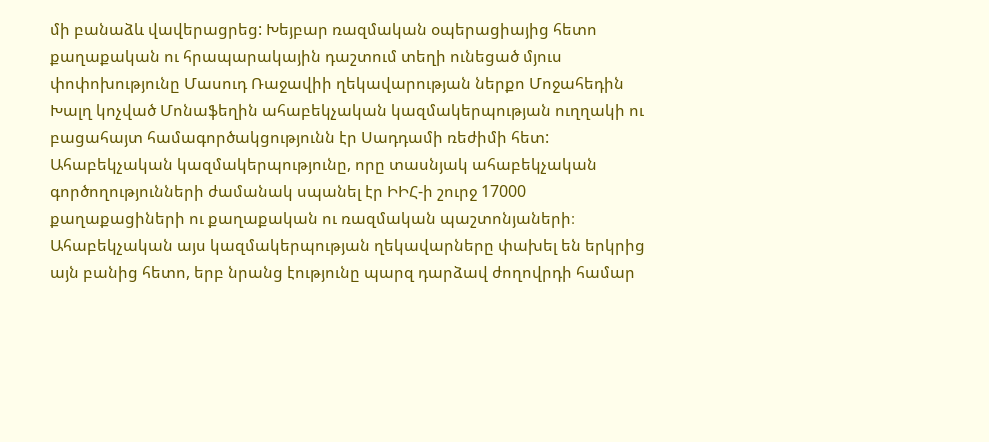մի բանաձև վավերացրեց: Խեյբար ռազմական օպերացիայից հետո քաղաքական ու հրապարակային դաշտում տեղի ունեցած մյուս փոփոխությունը Մասուդ Ռաջավիի ղեկավարության ներքո Մոջահեդին Խալղ կոչված Մոնաֆեղին ահաբեկչական կազմակերպության ուղղակի ու բացահայտ համագործակցությունն էր Սադդամի ռեժիմի հետ: Ահաբեկչական կազմակերպությունը, որը տասնյակ ահաբեկչական գործողությունների ժամանակ սպանել էր ԻԻՀ-ի շուրջ 17000 քաղաքացիների ու քաղաքական ու ռազմական պաշտոնյաների։ Ահաբեկչական այս կազմակերպության ղեկավարները փախել են երկրից այն բանից հետո, երբ նրանց էությունը պարզ դարձավ ժողովրդի համար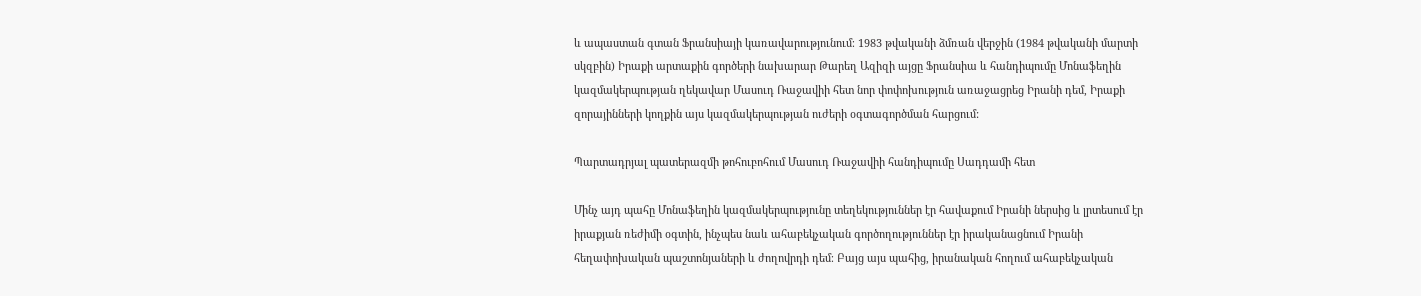և ապաստան գտան Ֆրանսիայի կառավարությունում։ 1983 թվականի ձմռան վերջին (1984 թվականի մարտի սկզբին) Իրաքի արտաքին գործերի նախարար Թարեղ Ազիզի այցը Ֆրանսիա և հանդիպումը Մոնաֆեղին կազմակերպության ղեկավար Մասուդ Ռաջավիի հետ նոր փոփոխություն առաջացրեց Իրանի դեմ, Իրաքի զորայինների կողքին այս կազմակերպության ուժերի օգտագործման հարցում:

Պարտադրյալ պատերազմի թոհուբոհում Մասուդ Ռաջավիի հանդիպումը Սադդամի հետ

Մինչ այդ պահը Մոնաֆեղին կազմակերպությունը տեղեկություններ էր հավաքում Իրանի ներսից և լրտեսում էր իրաքյան ռեժիմի օգտին, ինչպես նաև ահաբեկչական գործողություններ էր իրականացնում Իրանի հեղափոխական պաշտոնյաների և ժողովրդի դեմ։ Բայց այս պահից, իրանական հողում ահաբեկչական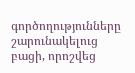գործողությունները շարունակելուց բացի, որոշվեց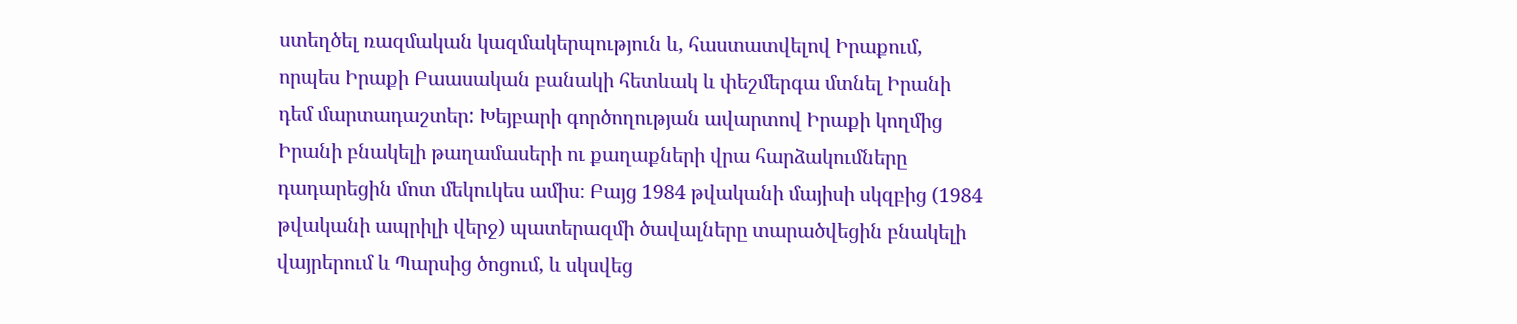ստեղծել ռազմական կազմակերպություն և, հաստատվելով Իրաքում, որպես Իրաքի Բաասական բանակի հետևակ և փեշմերգա մտնել Իրանի դեմ մարտադաշտեր: Խեյբարի գործողության ավարտով Իրաքի կողմից Իրանի բնակելի թաղամասերի ու քաղաքների վրա հարձակումները դադարեցին մոտ մեկուկես ամիս։ Բայց 1984 թվականի մայիսի սկզբից (1984 թվականի ապրիլի վերջ) պատերազմի ծավալները տարածվեցին բնակելի վայրերում և Պարսից ծոցում, և սկսվեց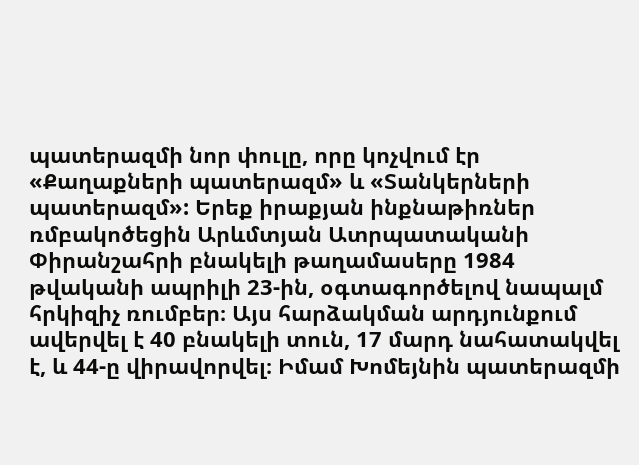պատերազմի նոր փուլը, որը կոչվում էր «Քաղաքների պատերազմ» և «Տանկերների պատերազմ»: Երեք իրաքյան ինքնաթիռներ ռմբակոծեցին Արևմտյան Ատրպատականի Փիրանշահրի բնակելի թաղամասերը 1984 թվականի ապրիլի 23-ին, օգտագործելով նապալմ հրկիզիչ ռումբեր։ Այս հարձակման արդյունքում ավերվել է 40 բնակելի տուն, 17 մարդ նահատակվել է, և 44-ը վիրավորվել։ Իմամ Խոմեյնին պատերազմի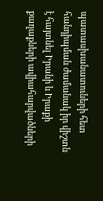պատասխանատուների հետ հանդիպման ժամանակ իր վիշտն է հայտնել Իրանի և Իրաքի քաղաքների ավիահարվածների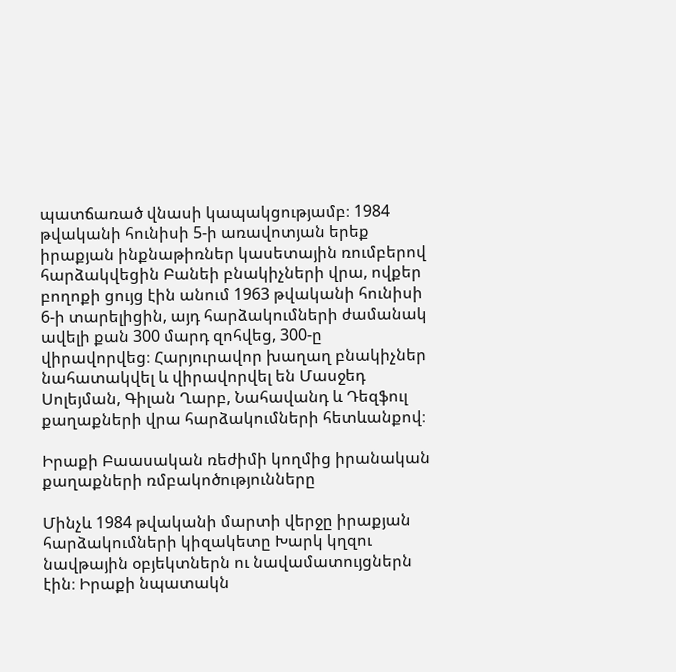պատճառած վնասի կապակցությամբ։ 1984 թվականի հունիսի 5-ի առավոտյան երեք իրաքյան ինքնաթիռներ կասետային ռումբերով հարձակվեցին Բանեի բնակիչների վրա, ովքեր բողոքի ցույց էին անում 1963 թվականի հունիսի 6-ի տարելիցին, այդ հարձակումների ժամանակ ավելի քան 300 մարդ զոհվեց, 300-ը վիրավորվեց։ Հարյուրավոր խաղաղ բնակիչներ նահատակվել և վիրավորվել են Մասջեդ Սոլեյման, Գիլան Ղարբ, Նահավանդ և Դեզֆուլ քաղաքների վրա հարձակումների հետևանքով։

Իրաքի Բաասական ռեժիմի կողմից իրանական քաղաքների ռմբակոծությունները

Մինչև 1984 թվականի մարտի վերջը իրաքյան հարձակումների կիզակետը Խարկ կղզու նավթային օբյեկտներն ու նավամատույցներն էին։ Իրաքի նպատակն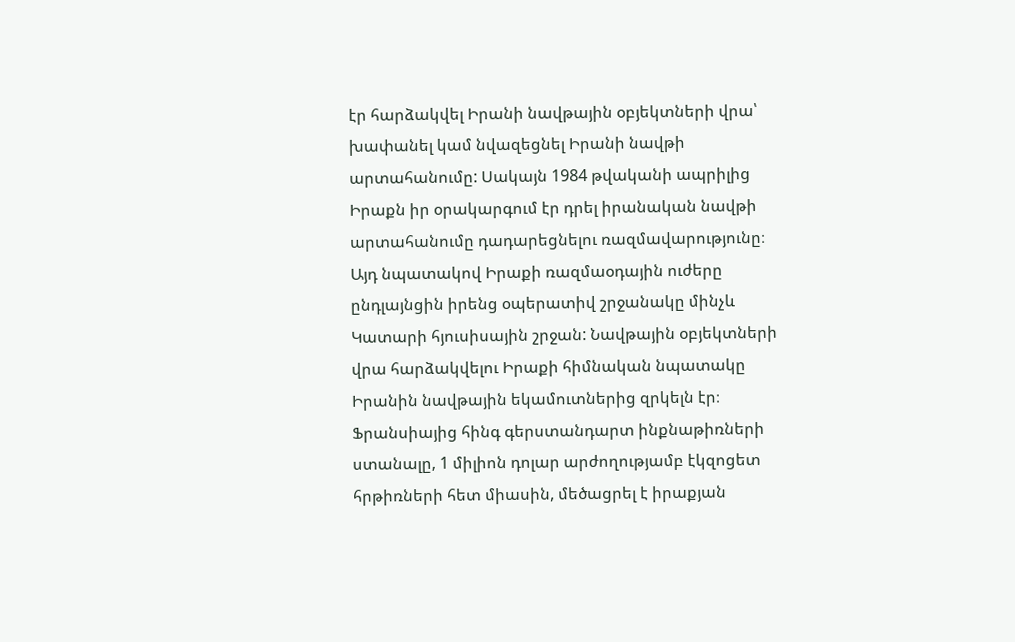էր հարձակվել Իրանի նավթային օբյեկտների վրա՝ խափանել կամ նվազեցնել Իրանի նավթի արտահանումը: Սակայն 1984 թվականի ապրիլից Իրաքն իր օրակարգում էր դրել իրանական նավթի արտահանումը դադարեցնելու ռազմավարությունը։ Այդ նպատակով Իրաքի ռազմաօդային ուժերը ընդլայնցին իրենց օպերատիվ շրջանակը մինչև Կատարի հյուսիսային շրջան: Նավթային օբյեկտների վրա հարձակվելու Իրաքի հիմնական նպատակը Իրանին նավթային եկամուտներից զրկելն էր։ Ֆրանսիայից հինգ գերստանդարտ ինքնաթիռների ստանալը, 1 միլիոն դոլար արժողությամբ էկզոցետ հրթիռների հետ միասին, մեծացրել է իրաքյան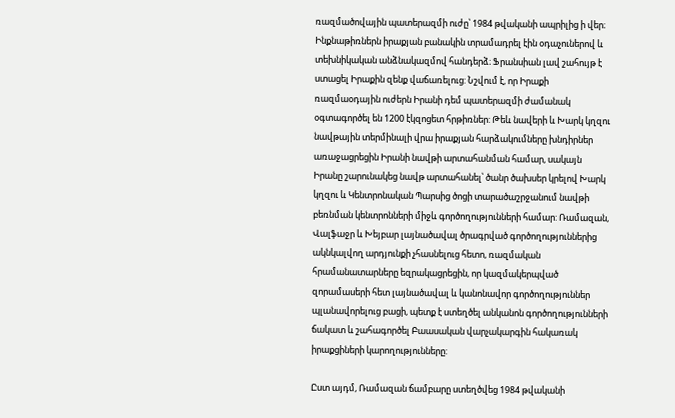ռազմածովային պատերազմի ուժը՝ 1984 թվականի ապրիլից ի վեր։ Ինքնաթիռներն իրաքյան բանակին տրամադրել էին օդաչուներով և տեխնիկական անձնակազմով հանդերձ։ Ֆրանսիան լավ շահույթ է ստացել Իրաքին զենք վաճառելուց: Նշվում է, որ Իրաքի ռազմաօդային ուժերն Իրանի դեմ պատերազմի ժամանակ օգտագործել են 1200 էկզոցետ հրթիռներ: Թեև նավերի և Խարկ կղզու նավթային տերմինալի վրա իրաքյան հարձակումները խնդիրներ առաջացրեցին Իրանի նավթի արտահանման համար, սակայն Իրանը շարունակեց նավթ արտահանել՝ ծանր ծախսեր կրելով Խարկ կղզու և Կենտրոնական Պարսից ծոցի տարածաշրջանում նավթի բեռնման կենտրոնների միջև գործողությունների համար: Ռամազան, Վալֆաջր և Խեյբար լայնածավալ ծրագրված գործողություններից ակնկալվող արդյունքի չհասնելուց հետո, ռազմական հրամանատարները եզրակացրեցին, որ կազմակերպված զորամասերի հետ լայնածավալ և կանոնավոր գործողություններ պլանավորելուց բացի, պետք է ստեղծել անկանոն գործողությունների ճակատ և շահագործել Բաասական վարչակարգին հակառակ իրաքցիների կարողությունները:

Ըստ այդմ, Ռամազան ճամբարը ստեղծվեց 1984 թվականի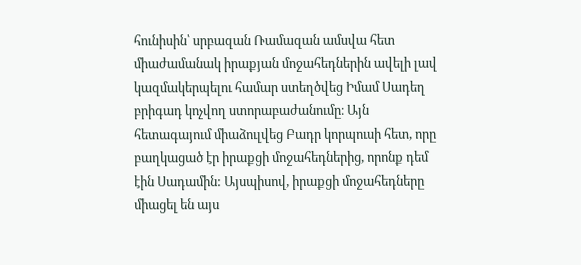հունիսին՝ սրբազան Ռամազան ամսվա հետ միաժամանակ իրաքյան մոջահեդներին ավելի լավ կազմակերպելու համար ստեղծվեց Իմամ Սադեղ բրիգադ կոչվող ստորաբաժանումը։ Այն հետագայում միաձուլվեց Բադր կորպուսի հետ, որը բաղկացած էր իրաքցի մոջահեդներից, որոնք դեմ էին Սադամին: Այսպիսով, իրաքցի մոջահեդները միացել են այս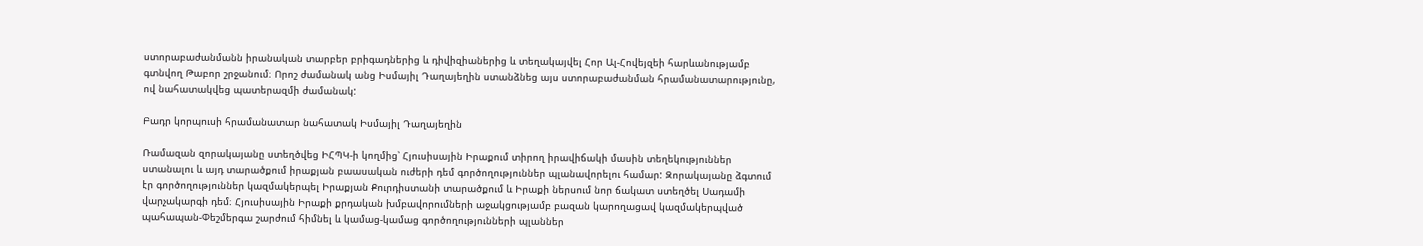ստորաբաժանմանն իրանական տարբեր բրիգադներից և դիվիզիաներից և տեղակայվել Հոր Ալ-Հովեյզեի հարևանությամբ գտնվող Թաբոր շրջանում։ Որոշ ժամանակ անց Իսմայիլ Դաղայեղին ստանձնեց այս ստորաբաժանման հրամանատարությունը, ով նահատակվեց պատերազմի ժամանակ:

Բադր կորպուսի հրամանատար նահատակ Իսմայիլ Դաղայեղին

Ռամազան զորակայանը ստեղծվեց ԻՀՊԿ-ի կողմից՝ Հյուսիսային Իրաքում տիրող իրավիճակի մասին տեղեկություններ ստանալու և այդ տարածքում իրաքյան բաասական ուժերի դեմ գործողություններ պլանավորելու համար: Զորակայանը ձգտում էր գործողություններ կազմակերպել Իրաքյան Քուրդիստանի տարածքում և Իրաքի ներսում նոր ճակատ ստեղծել Սադամի վարչակարգի դեմ։ Հյուսիսային Իրաքի քրդական խմբավորումների աջակցությամբ բազան կարողացավ կազմակերպված պահապան-Փեշմերգա շարժում հիմնել և կամաց-կամաց գործողությունների պլաններ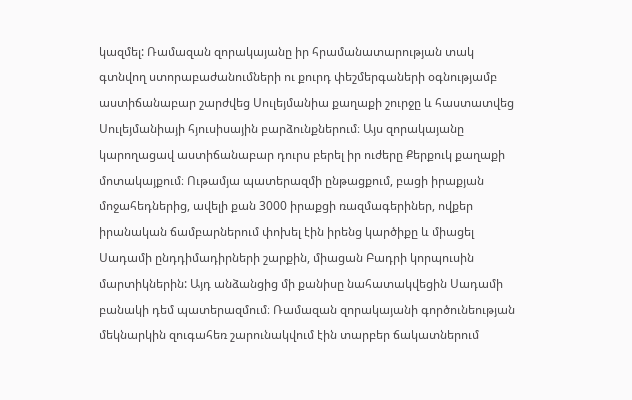կազմել: Ռամազան զորակայանը իր հրամանատարության տակ գտնվող ստորաբաժանումների ու քուրդ փեշմերգաների օգնությամբ աստիճանաբար շարժվեց Սուլեյմանիա քաղաքի շուրջը և հաստատվեց Սուլեյմանիայի հյուսիսային բարձունքներում։ Այս զորակայանը կարողացավ աստիճանաբար դուրս բերել իր ուժերը Քերքուկ քաղաքի մոտակայքում։ Ութամյա պատերազմի ընթացքում, բացի իրաքյան մոջահեդներից, ավելի քան 3000 իրաքցի ռազմագերիներ, ովքեր իրանական ճամբարներում փոխել էին իրենց կարծիքը և միացել Սադամի ընդդիմադիրների շարքին, միացան Բադրի կորպուսին մարտիկներին: Այդ անձանցից մի քանիսը նահատակվեցին Սադամի բանակի դեմ պատերազմում։ Ռամազան զորակայանի գործունեության մեկնարկին զուգահեռ շարունակվում էին տարբեր ճակատներում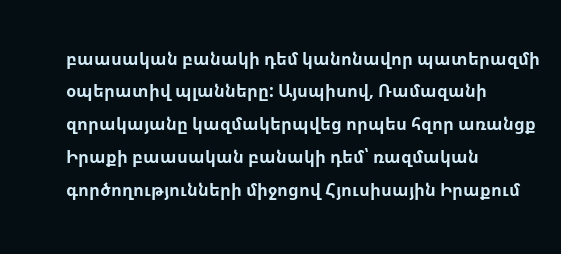բաասական բանակի դեմ կանոնավոր պատերազմի օպերատիվ պլանները: Այսպիսով, Ռամազանի զորակայանը կազմակերպվեց որպես հզոր առանցք Իրաքի բաասական բանակի դեմ՝ ռազմական գործողությունների միջոցով Հյուսիսային Իրաքում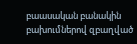բաասական բանակին բախումներով զբաղված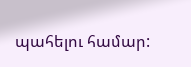պահելու համար: